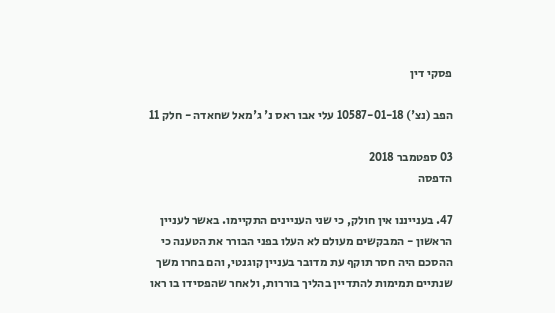פסקי דין

הפב (נצ') 10587-01-18 עלי אבו ראס נ' ג'מאל שחאדה - חלק 11

03 ספטמבר 2018
הדפסה

47. בענייננו אין חולק, כי שני העניינים התקיימו. באשר לעניין הראשון - המבקשים מעולם לא העלו בפני הבורר את הטענה כי ההסכם היה חסר תוקף עת מדובר בעניין קוגנטי, והם בחרו משך שנתיים תמימות להתדיין בהליך בוררות, ולאחר שהפסידו בו ראו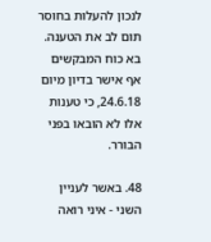לנכון להעלות בחוסר תום לב את הטענה. בא כוח המבקשים אף אישר בדיון מיום 24.6.18, כי טענות אלו לא הובאו בפני הבורר.

48. באשר לעניין השני - איני רואה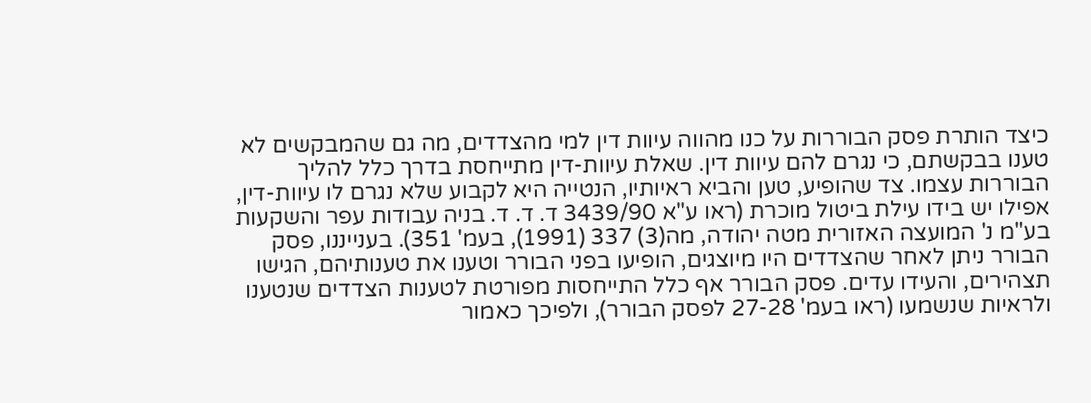כיצד הותרת פסק הבוררות על כנו מהווה עיוות דין למי מהצדדים, מה גם שהמבקשים לא טענו בבקשתם, כי נגרם להם עיוות דין. שאלת עיוות-דין מתייחסת בדרך כלל להליך הבוררות עצמו. צד שהופיע, טען והביא ראיותיו, הנטייה היא לקבוע שלא נגרם לו עיוות-דין, אפילו יש בידו עילת ביטול מוכרת (ראו ע"א 3439/90 ד. ד. ד. בניה עבודות עפר והשקעות בע"מ נ' המועצה האזורית מטה יהודה, מה(3) 337 (1991), בעמ' 351). בענייננו, פסק הבורר ניתן לאחר שהצדדים היו מיוצגים, הופיעו בפני הבורר וטענו את טענותיהם, הגישו תצהירים, והעידו עדים. פסק הבורר אף כלל התייחסות מפורטת לטענות הצדדים שנטענו ולראיות שנשמעו (ראו בעמ' 27-28 לפסק הבורר), ולפיכך כאמור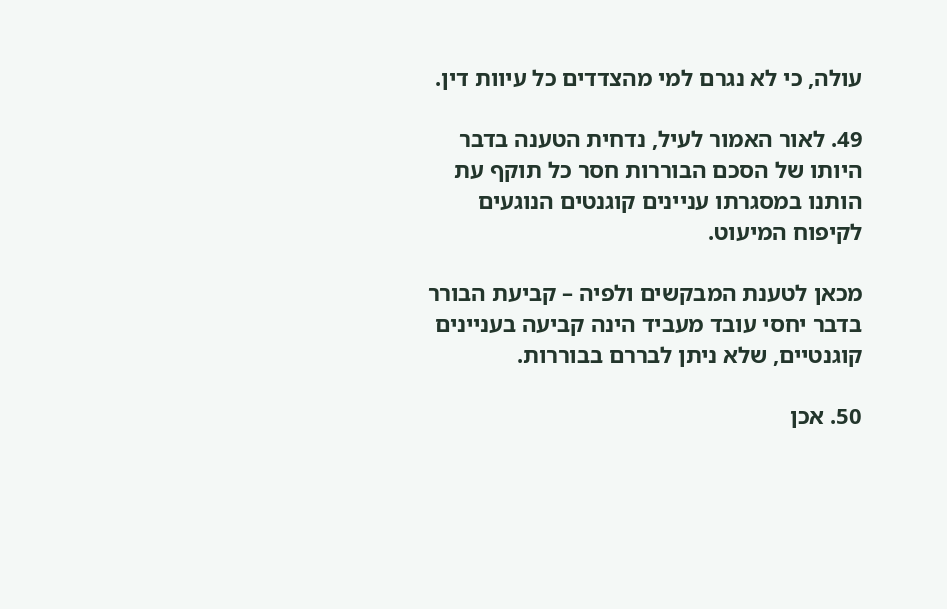עולה, כי לא נגרם למי מהצדדים כל עיוות דין.

49. לאור האמור לעיל, נדחית הטענה בדבר היותו של הסכם הבוררות חסר כל תוקף עת הותנו במסגרתו עניינים קוגנטים הנוגעים לקיפוח המיעוט.

מכאן לטענת המבקשים ולפיה – קביעת הבורר בדבר יחסי עובד מעביד הינה קביעה בעניינים קוגנטיים, שלא ניתן לבררם בבוררות.

50. אכן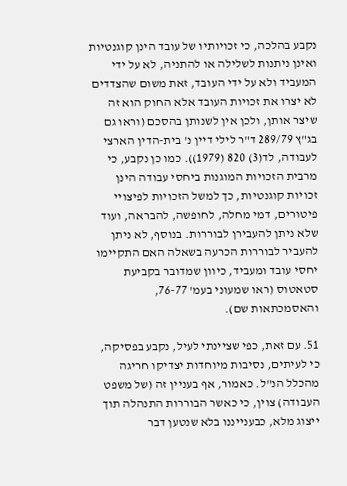נקבע בהלכה, כי זכויותיו של עובד הינן קוגנטיות ואינן ניתנות לשלילה או להתניה, לא על ידי המעביד ולא על ידי העובד, זאת משום שהצדדים לא יצרו את זכויות העובד אלא החוק הוא זה שיצר אותן, ולכן אין לשנותן בהסכם (וראו גם בג"ץ 289/79 ד"ר לילי דיין נ' בית-הדין הארצי לעבודה, לד(3) 820 (1979)). כמו כן נקבע, כי מרבית הזכויות המוגנות ביחסי עבודה הינן זכויות קוגנטיות, כך למשל הזכויות לפיצויי פיטורים, דמי מחלה, לחופשה, להבראה, ועוד שלא ניתן להעבירן לבוררות. בנוסף, לא ניתן להעביר לבוררות הכרעה בשאלה האם התקיימו יחסי עובד ומעביד, כיוון שמדובר בקביעת סטאטוס (ראו שמעוני בעמ' 76-77, והאסמכתאות שם).

51. עם זאת, כפי שציינתי לעיל, נקבע בפסיקה, כי לעיתים, נסיבות מיוחדות יצדיקו חריגה מהכלל הנ"ל. כאמור, אף בעניין זה (של משפט העבודה) צוין, כי כאשר הבוררות התנהלה תוך ייצוג מלא, כבענייננו בלא שנטען דבר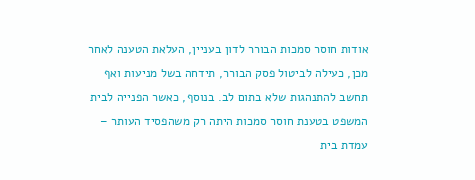אודות חוסר סמכות הבורר לדון בעניין, העלאת הטענה לאחר מכן, כעילה לביטול פסק הבורר, תידחה בשל מניעות ואף תחשב להתנהגות שלא בתום לב. בנוסף, כאשר הפנייה לבית המשפט בטענת חוסר סמכות היתה רק משהפסיד העותר – עמדת בית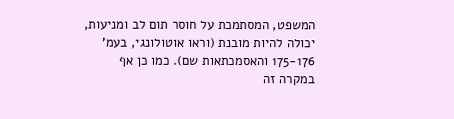המשפט, המסתמכת על חוסר תום לב ומניעות, יכולה להיות מובנת (וראו אוטולונגי, בעמ' 175-176 והאסמכתאות שם). כמו כן אף במקרה זה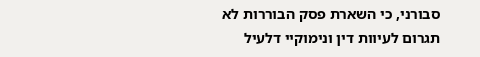סבורני, כי השארת פסק הבוררות לא תגרום לעיוות דין ונימוקיי דלעיל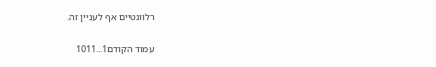רלוונטיים אף לעניין זה.

עמוד הקודם1...1011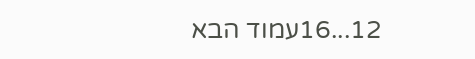12...16עמוד הבא